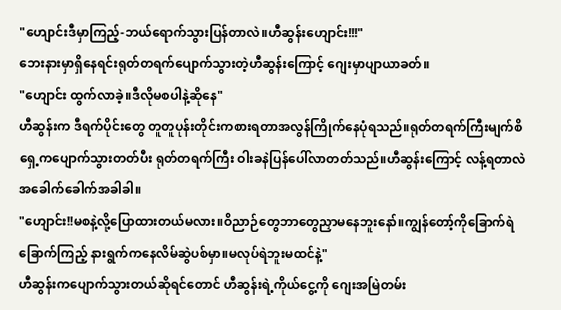"ဟျောင်းဒီမှာကြည့်-ဘယ်ရောက်သွားပြန်တာလဲ။ဟီဆွန်းဟျောင်း!!!"
ဘေးနားမှာရှိနေရင်းရုတ်တရက်ပျောက်သွားတဲ့ဟီဆွန်းကြောင့် ဂျေးမှာပျာယာခတ်။
"ဟျောင်း ထွက်လာခဲ့။ဒီလိုမစပါနဲ့ဆိုနေ"
ဟီဆွန်းက ဒီရက်ပိုင်းတွေ တူတူပုန်းတိုင်းကစားရတာအလွန်ကြိုက်နေပုံရသည်။ရုတ်တရက်ကြီးမျက်စိရှေ့ကပျောက်သွားတတ်ပီး ရုတ်တရက်ကြီး ဝါးခနဲပြန်ပေါ်လာတတ်သည်။ဟီဆွန်းကြောင့် လန့်ရတာလဲအခေါက်ခေါက်အခါခါ။
"ဟျောင်း!!မစနဲ့လို့ပြောထားတယ်မလား။ဝိညာဉ်တွေဘာတွေညှာမနေဘူးနော်။ကျွန်တော့်ကိုခြောက်ရဲခြောက်ကြည့် နားရွက်ကနေလိမ်ဆွဲပစ်မှာ။မလုပ်ရဲဘူးမထင်နဲ့"
ဟီဆွန်းကပျောက်သွားတယ်ဆိုရင်တောင် ဟီဆွန်းရဲ့ကိုယ်ငွေ့ကို ဂျေးအမြဲတမ်း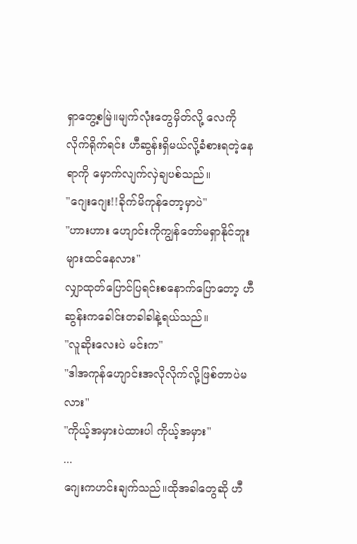ရှာတွေ့စမြဲ။မျက်လုံးတွေမှိတ်လို့ လေကိုလိုက်ရိုက်ရင်း ဟီဆွန်းရှိမယ်လို့ခံစားရတဲ့နေရာကို မှောက်လျက်လှဲချပစ်သည်။
"ဂျေးဂျေး!!ခိုက်မိကုန်တော့မှာပဲ"
"ဟားဟား ဟျောင်းကိုကျွန်တော်မရှာနိုင်ဘူးများထင်နေလား"
လျှာထုတ်ပြောင်ပြရင်းစနောက်ပြောတော့ ဟီဆွန်းကခေါင်းတခါခါနဲ့ရယ်သည်။
"လူဆိုးလေးပဲ မင်းက"
"ဒါအကုန်ဟျောင်းအလိုလိုက်လို့ဖြစ်တာပဲမလား"
"ကိုယ့်အမှားပဲထားပါ ကိုယ့်အမှား"
...
ဂျေးကဟင်းချက်သည်။ထိုအခါတွေဆို ဟီ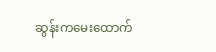ဆွန်းကမေးထောက်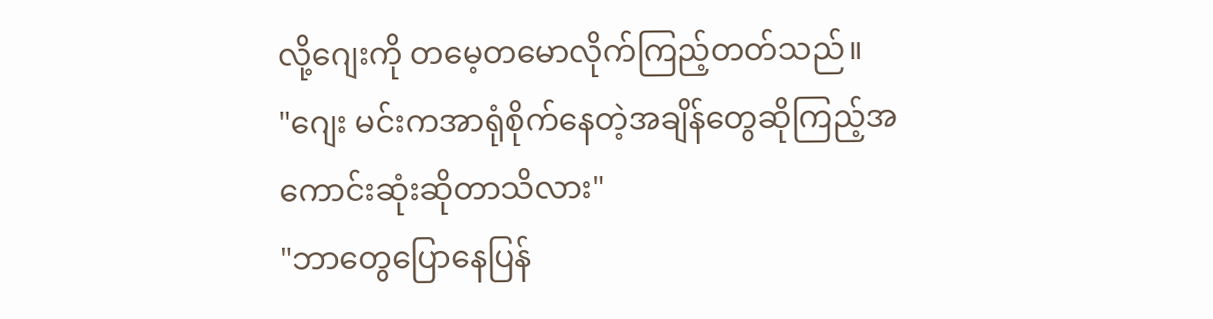လို့ဂျေးကို တမေ့တမောလိုက်ကြည့်တတ်သည်။
"ဂျေး မင်းကအာရုံစိုက်နေတဲ့အချိန်တွေဆိုကြည့်အကောင်းဆုံးဆိုတာသိလား"
"ဘာတွေပြောနေပြန်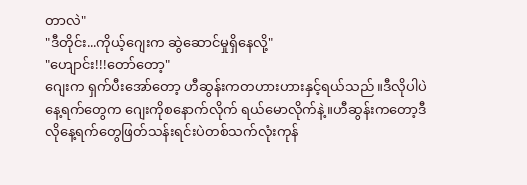တာလဲ"
"ဒီတိုင်း...ကိုယ့်ဂျေးက ဆွဲဆောင်မှုရှိနေလို့"
"ဟျောင်း!!!တော်တော့"
ဂျေးက ရှက်ပီးအော်တော့ ဟီဆွန်းကတဟားဟားနှင့်ရယ်သည်။ဒီလိုပါပဲ နေ့ရက်တွေက ဂျေးကိုစနောက်လိုက် ရယ်မောလိုက်နဲ့။ဟီဆွန်းကတော့ဒီလိုနေ့ရက်တွေဖြတ်သန်းရင်းပဲတစ်သက်လုံးကုန်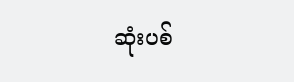ဆုံးပစ်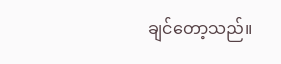ချင်တော့သည်။